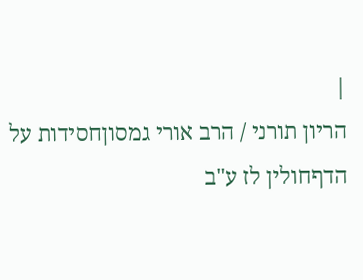|
הריון תורני / הרב אורי גמסוןחסידות על הדףחולין לז ע"ב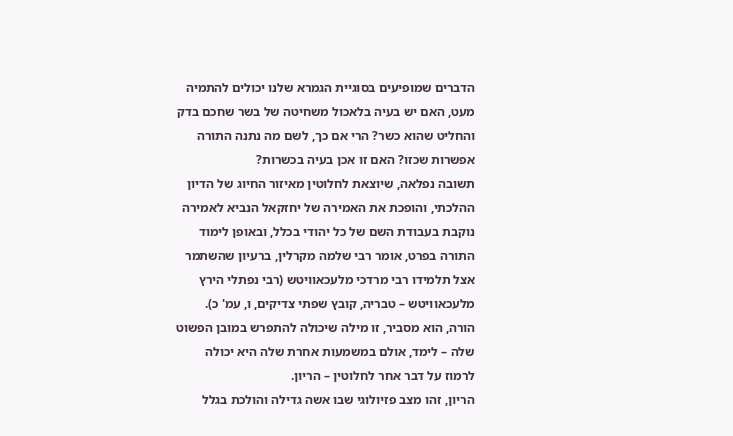הדברים שמופיעים בסוגיית הגמרא שלנו יכולים להתמיה מעט, האם יש בעיה בלאכול משחיטה של בשר שחכם בדק והחליט שהוא כשר? הרי אם כך, לשם מה נתנה התורה אפשרות שכזו? האם זו אכן בעיה בכשרות?
תשובה נפלאה, שיוצאת לחלוטין מאיזור החיוג של הדיון ההלכתי, והופכת את האמירה של יחזקאל הנביא לאמירה נוקבת בעבודת השם של כל יהודי בכלל, ובאופן לימוד התורה בפרט, אומר רבי שלמה מקרלין, ברעיון שהשתמר אצל תלמידו רבי מרדכי מלעכאוויטש (רבי נפתלי הירץ מלעכאוויטש – טבריה, קובץ שפתי צדיקים, ו, עמ' כ).
הורה, הוא מסביר, זו מילה שיכולה להתפרש במובן הפשוט שלה – לימד, אולם במשמעות אחרת שלה היא יכולה לרמוז על דבר אחר לחלוטין – הריון.
הריון, זהו מצב פזיולוגי שבו אשה גדילה והולכת בגלל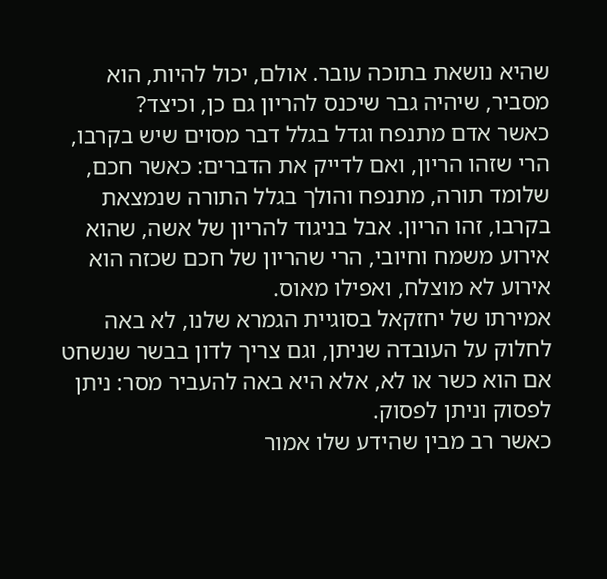שהיא נושאת בתוכה עובר. אולם, יכול להיות, הוא מסביר, שיהיה גבר שיכנס להריון גם כן, וכיצד?
כאשר אדם מתנפח וגדל בגלל דבר מסוים שיש בקרבו, הרי שזהו הריון, ואם לדייק את הדברים: כאשר חכם, שלומד תורה, מתנפח והולך בגלל התורה שנמצאת בקרבו, זהו הריון. אבל בניגוד להריון של אשה, שהוא אירוע משמח וחיובי, הרי שהריון של חכם שכזה הוא אירוע לא מוצלח, ואפילו מאוס.
אמירתו של יחזקאל בסוגיית הגמרא שלנו, לא באה לחלוק על העובדה שניתן, וגם צריך לדון בבשר שנשחט אם הוא כשר או לא, אלא היא באה להעביר מסר: ניתן לפסוק וניתן לפסוק.
כאשר רב מבין שהידע שלו אמור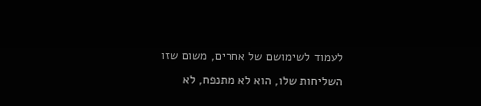לעמוד לשימושם של אחרים, משום שזו השליחות שלו, הוא לא מתנפח, לא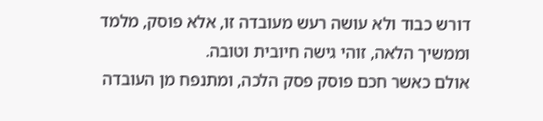דורש כבוד ולא עושה רעש מעובדה זו, אלא פוסק, מלמד וממשיך הלאה, זוהי גישה חיובית וטובה.
אולם כאשר חכם פוסק פסק הלכה, ומתנפח מן העובדה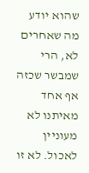שהוא יודע מה שאחרים לא, הרי שמבשר שכזה אף אחד מאיתנו לא מעוניין לאכול. לא זו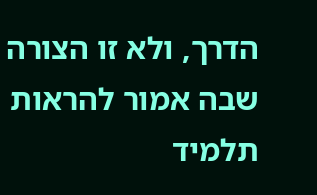הדרך, ולא זו הצורה שבה אמור להראות תלמיד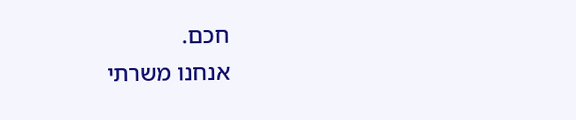חכם.
אנחנו משרתי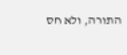התורה, ולא חס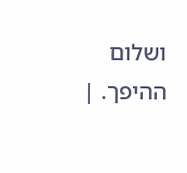ושלום ההיפך. |